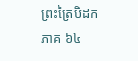ព្រះត្រៃបិដក ភាគ ៦៤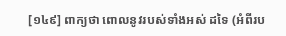[១៤៩] ពាក្យថា ពោលនូវរបស់ទាំងអស់ ដទៃ (អំពីរប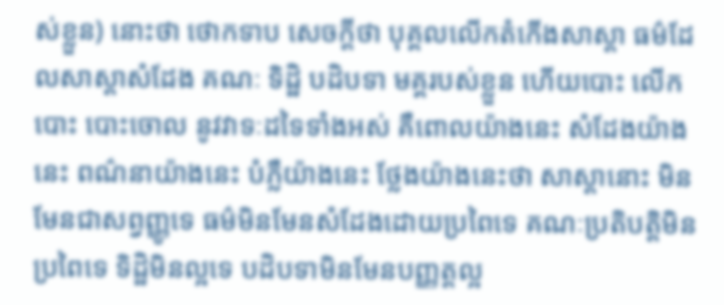ស់ខ្លួន) នោះថា ថោកទាប សេចក្តីថា បុគ្គលលើកតំកើងសាស្តា ធម៌ដែលសាស្តាសំដែង គណៈ ទិដ្ឋិ បដិបទា មគ្គរបស់ខ្លួន ហើយបោះ លើកបោះ បោះចោល នូវវាទៈដទៃទាំងអស់ គឺពោលយ៉ាងនេះ សំដែងយ៉ាងនេះ ពណ៌នាយ៉ាងនេះ បំភ្លឺយ៉ាងនេះ ថ្លែងយ៉ាងនេះថា សាស្តានោះ មិនមែនជាសព្វញ្ញូទេ ធម៌មិនមែនសំដែងដោយប្រពៃទេ គណៈប្រតិបត្តិមិនប្រពៃទេ ទិដ្ឋិមិនល្អទេ បដិបទាមិនមែនបញ្ញត្តល្អ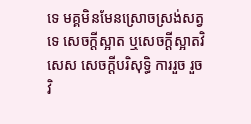ទេ មគ្គមិនមែនស្រោចស្រង់សត្វទេ សេចក្តីស្អាត ឬសេចក្តីស្អាតវិសេស សេចក្តីបរិសុទ្ធិ ការរួច រួចវិ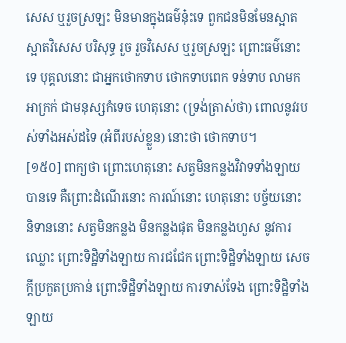សេស ឬរួចស្រឡះ មិនមានក្នុងធម៌នុ៎ះទេ ពួកជនមិនមែនស្អាត ស្អាតវិសេស បរិសុទ្ធ រួច រួចវិសេស ឬរួចស្រឡះ ព្រោះធម៌នោះទេ បុគ្គលនោះ ជាអ្នកថោកទាប ថោកទាបពេក ទន់ទាប លាមក អាក្រក់ ជាមនុស្សកំទេច ហេតុនោះ (ទ្រង់ត្រាស់ថា) ពោលនូវរបស់ទាំងអស់ដទៃ (អំពីរបស់ខ្លួន) នោះថា ថោកទាប។
[១៥០] ពាក្យថា ព្រោះហេតុនោះ សត្វមិនកន្លងវិវាទទាំងឡាយបានទេ គឺព្រោះដំណើរនោះ ការណ៍នោះ ហេតុនោះ បច្ច័យនោះ និទាននោះ សត្វមិនកន្លង មិនកន្លងផុត មិនកន្លងហួស នូវការឈ្លោះ ព្រោះទិដ្ឋិទាំងឡាយ ការជជែក ព្រោះទិដ្ឋិទាំងឡាយ សេចក្តីប្រកួតប្រកាន់ ព្រោះទិដ្ឋិទាំងឡាយ ការទាស់ទែង ព្រោះទិដ្ឋិទាំងឡាយ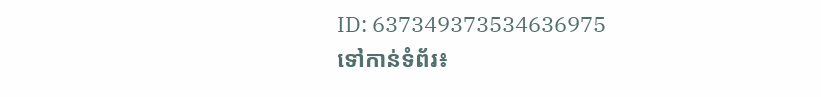ID: 637349373534636975
ទៅកាន់ទំព័រ៖